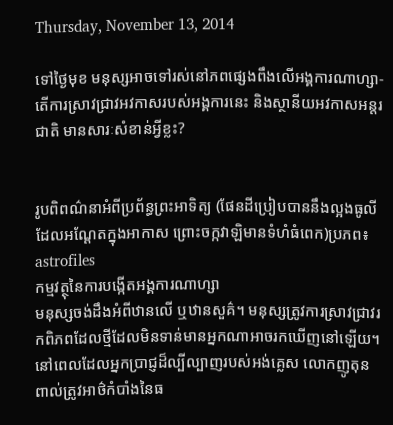Thursday, November 13, 2014

ទៅថ្ងៃមុខ មនុស្សអាចទៅរស់នៅភពផ្សេងពឹងលើអង្គការណាហ្សា-តើការស្រាវជ្រាវអវកាសរបស់អង្គការនេះ និងស្ថានីយអវកាសអន្តរជាតិ មានសារៈសំខាន់អ្វីខ្លះ?


រូបពិពណ៌នាអំពីប្រព័ន្ធព្រះអាទិត្យ (ផែនដីប្រៀបបាននឹងល្អងធូលីដែលអណ្ដែតក្នុងអាកាស ព្រោះចក្កវាឡិមានទំហំធំពេក)ប្រភព៖ astrofiles
កម្មវត្ថុនៃការបង្កើតអង្គការណាហ្សា
មនុស្សចង់ដឹងអំពីឋានលើ ឬឋានសួគ៌។ មនុស្សត្រូវការស្រាវជ្រាវរកពិភពដែលថ្មីដែលមិនទាន់មានអ្នកណាអាចរកឃើញនៅឡើយ។ នៅពេលដែលអ្នកប្រាជ្ញដ៏ល្បីល្បាញរបស់អង់គ្លេស លោកញូតុន ពាល់ត្រូវអាថ៌កំបាំងនៃធ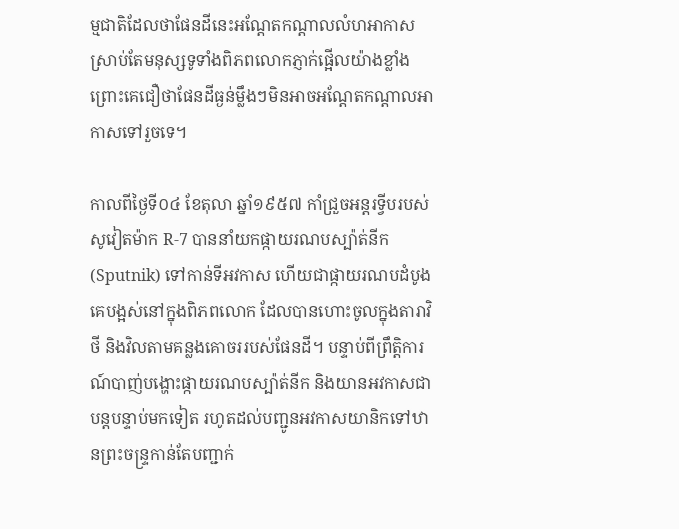ម្មជាតិដែលថាផែនដីនេះអណ្ដែតកណ្ដាលលំហអាកាស ស្រាប់តែមនុស្សទូទាំងពិភពលោកភ្ញាក់ផ្អើលយ៉ាងខ្លាំង ព្រោះគេជឿថាផែនដីធ្ងន់ម្លឹងៗមិនអាចអណ្ដែតកណ្ដាលអាកាសទៅរួចទេ។

កាលពីថ្ងៃទី០៤ ខែតុលា ឆ្នាំ១៩៥៧ កាំជ្រួចអន្តរទ្វីបរបស់សូវៀតម៉ាក R-7 បាននាំយកផ្កាយរណបស្ប៉ាត់នីក (Sputnik) ទៅកាន់ទីអវកាស ហើយជាផ្កាយរណបដំបូងគេបង្អស់នៅក្នុងពិភពលោក ដែលបានហោះចូលក្នុងតារាវិថី និងវិលតាមគន្លងគោចររបស់ផែនដី។ បន្ទាប់ពីព្រឹត្តិការណ៍បាញ់បង្ហោះផ្កាយរណបស្ប៉ាត់នីក និងយានអវកាសជាបន្តបន្ទាប់មកទៀត រហូតដល់បញ្ជូនអវកាសយានិកទៅឋានព្រះចន្ទ្រកាន់តែបញ្ជាក់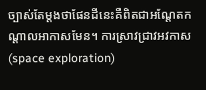ច្បាស់តែម្ដងថាផែនដីនេះគឺពិតជាអណ្ដែតកណ្ដាលអាកាសមែន។ ការស្រាវជ្រាវអវកាស (space exploration)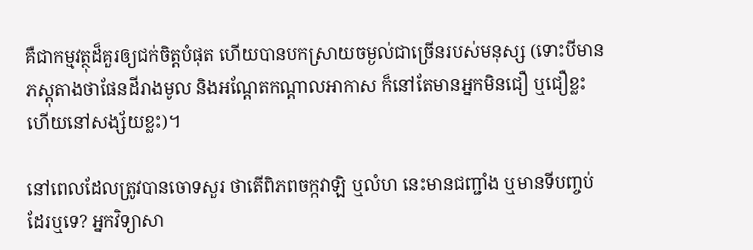គឺជាកម្មវត្ថុដ៏គួរឲ្យជក់ចិត្តបំផុត ហើយបានបកស្រាយចម្ងល់ជាច្រើនរបស់មនុស្ស (ទោះបីមានភស្តុតាងថាផែនដីរាងមូល និងអណ្ដែតកណ្ដាលអាកាស ក៏នៅតែមានអ្នកមិនជឿ ឬជឿខ្លះ ហើយនៅសង្ស័យខ្លះ)។

នៅពេលដែលត្រូវបានចោទសួរ ថាតើពិភពចក្កវាឡិ ឬលំហ នេះមានជញ្ជាំង ឬមានទីបញ្ចប់ដែរឬទេ? អ្នកវិទ្យាសា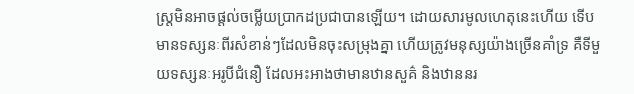ស្ត្រមិនអាចផ្ដល់ចម្លើយប្រាកដប្រជាបានឡើយ។ ដោយសារមូលហេតុនេះហើយ ទើបមានទស្សនៈពីរសំខាន់ៗដែលមិនចុះសម្រុងគ្នា ហើយត្រូវមនុស្សយ៉ាងច្រើនគាំទ្រ គឺទីមួយទស្សនៈអរូបីជំនឿ ដែលអះអាងថាមានឋានសួគ៌ និងឋាននរ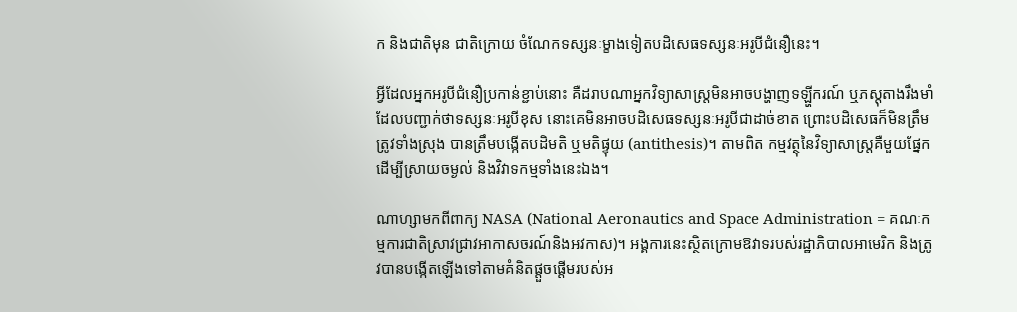ក និងជាតិមុន ជាតិក្រោយ ចំណែកទស្សនៈម្ខាងទៀតបដិសេធទស្សនៈអរូបីជំនឿនេះ។

អ្វីដែលអ្នកអរូបីជំនឿប្រកាន់ខ្ជាប់នោះ គឺដរាបណាអ្នកវិទ្យាសាស្ត្រមិនអាចបង្ហាញទឡ្ហីករណ៍ ឬភស្តុតាងរឹងមាំ ដែលបញ្ជាក់ថាទស្សនៈអរូបីខុស នោះគេមិនអាចបដិសេធទស្សនៈអរូបីជាដាច់ខាត ព្រោះបដិសេធក៏មិនត្រឹមត្រូវទាំងស្រុង បានត្រឹមបង្កើតបដិមតិ ឬមតិផ្ទុយ (antithesis)។ តាមពិត កម្មវត្ថុនៃវិទ្យាសាស្ត្រគឺមួយផ្នែកដើម្បីស្រាយចម្ងល់ និងវិវាទកម្មទាំងនេះឯង។

ណាហ្សាមកពីពាក្យ NASA (National Aeronautics and Space Administration = គណៈកម្មការជាតិស្រាវជ្រាវអាកាសចរណ៍និងអវកាស)។ អង្គការនេះស្ថិតក្រោមឱវាទរបស់រដ្ឋាភិបាលអាមេរិក និងត្រូវបានបង្កើតឡើងទៅតាមគំនិតផ្ដួចផ្ដើមរបស់អ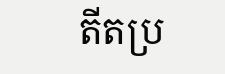តីតប្រ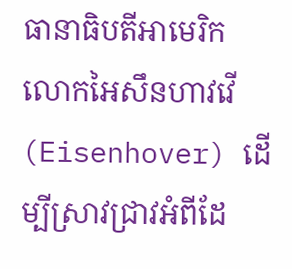ធានាធិបតីអាមេរិក លោកអៃសឹនហាវវើ (Eisenhover) ដើម្បីស្រាវជ្រាវអំពីដែ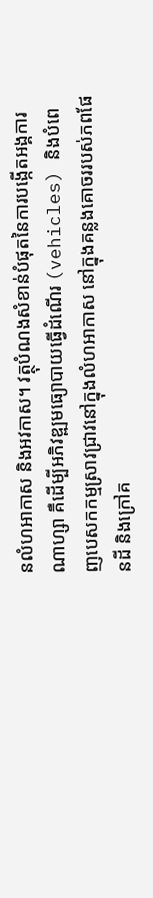នលំហអាកាស និងអវកាស។ វត្ថុបំណងសំខាន់បំផុតនៃការបង្កើតអង្គការណាហ្សា គឺដើម្បីអភិវឌ្ឍមធ្យោបាយធ្វើដំណើរ (vehicles) និងបំពេញបេសកកម្មស្រាវជ្រាវនៅក្នុងលំហអាកាស នៅក្នុងគន្លងគោចររបស់ភពផែនដី និងក្រៅគ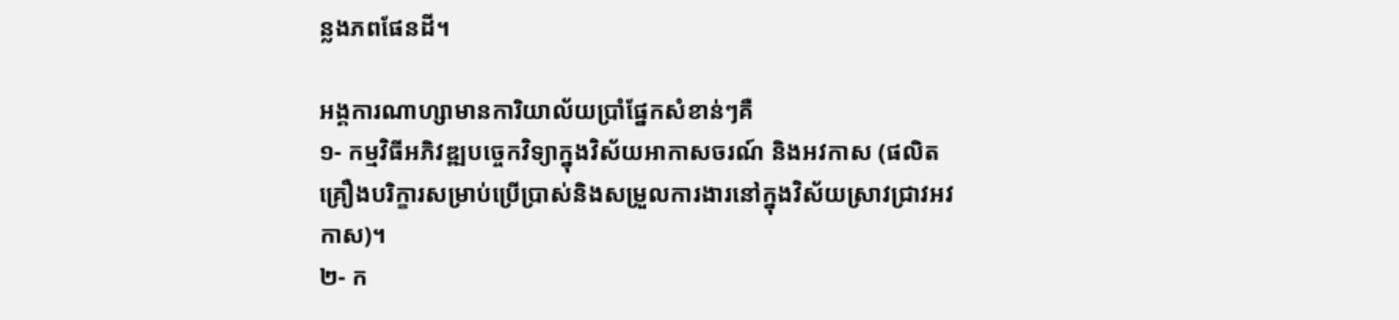ន្លងភពផែនដី។

អង្គការណាហ្សាមានការិយាល័យប្រាំផ្នែកសំខាន់ៗគឺ
១- កម្មវិធីអភិវឌ្ឍបច្ចេកវិទ្យាក្នុងវិស័យអាកាសចរណ៍ និងអវកាស (ផលិតគ្រឿងបរិក្ខារសម្រាប់ប្រើប្រាស់និងសម្រួលការងារនៅក្នុងវិស័យស្រាវជ្រាវអវកាស)។
២- ក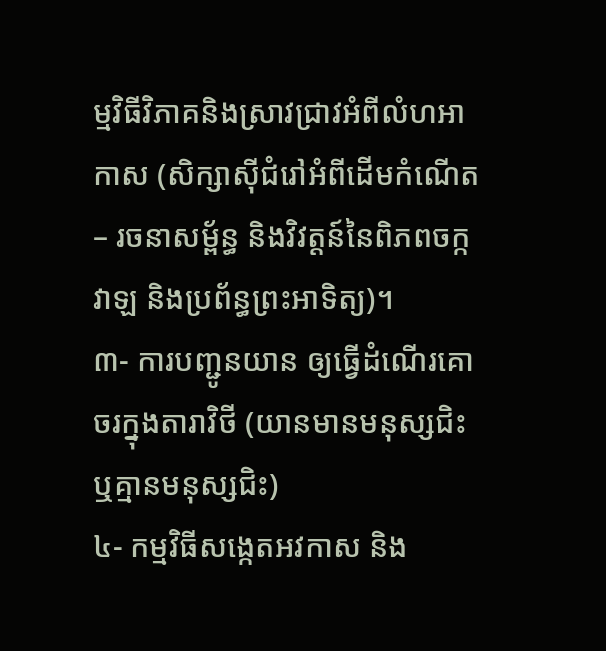ម្មវិធីវិភាគនិងស្រាវជ្រាវអំពីលំហអាកាស (សិក្សាស៊ីជំរៅអំពីដើមកំណើត – រចនាសម្ព័ន្ធ និងវិវត្តន៍នៃពិភពចក្កវាឡ និងប្រព័ន្ធព្រះអាទិត្យ)។
៣- ការបញ្ជូនយាន ឲ្យធ្វើដំណើរគោចរក្នុងតារាវិថី (យានមានមនុស្សជិះ ឬគ្មានមនុស្សជិះ)
៤- កម្មវិធីសង្កេតអវកាស និង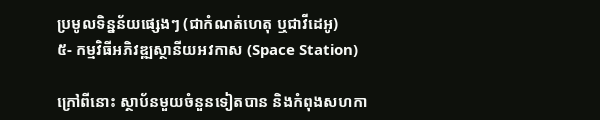ប្រមូលទិន្នន័យផ្សេងៗ (ជាកំណត់ហេតុ ឬជាវីដេអូ)
៥- កម្មវិធីអភិវឌ្ឍស្ថានីយអវកាស (Space Station)

ក្រៅពីនោះ ស្ថាប័នមួយចំនួនទៀតបាន និងកំពុងសហកា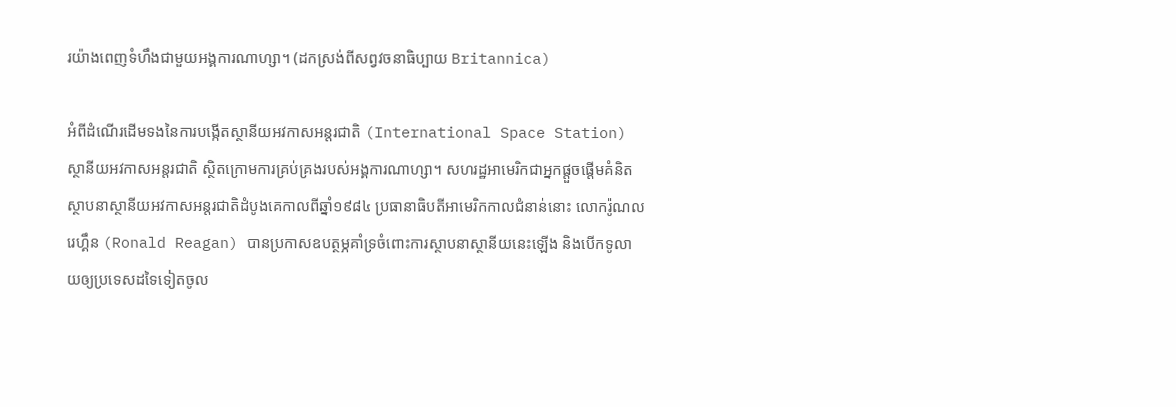រយ៉ាងពេញទំហឹងជាមួយអង្គការណាហ្សា។ (ដកស្រង់ពីសព្វវចនាធិប្បាយ Britannica)

អំពីដំណើរដើមទងនៃការបង្កើតស្ថានីយអវកាសអន្តរជាតិ (International Space Station)
ស្ថានីយអវកាសអន្តរជាតិ ស្ថិតក្រោមការគ្រប់គ្រងរបស់អង្គការណាហ្សា។ សហរដ្ឋអាមេរិកជាអ្នកផ្ដួចផ្ដើមគំនិតស្ថាបនាស្ថានីយអវកាសអន្តរជាតិដំបូងគេកាលពីឆ្នាំ១៩៨៤ ប្រធានាធិបតីអាមេរិកកាលជំនាន់នោះ លោករ៉ូណលរេហ្គឹន (Ronald Reagan) បានប្រកាសឧបត្ថម្ភគាំទ្រចំពោះការស្ថាបនាស្ថានីយនេះឡើង និងបើកទូលាយឲ្យប្រទេសដទៃទៀតចូល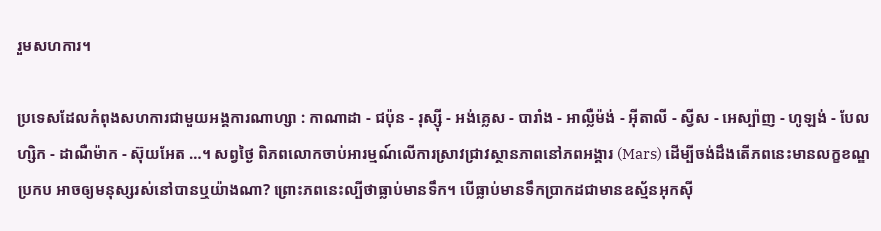រួមសហការ។

ប្រទេសដែលកំពុងសហការជាមួយអង្គការណាហ្សា : កាណាដា - ជប៉ុន - រុស្ស៊ី - អង់គ្លេស - បារាំង - អាល្លឺម៉ង់ - អ៊ីតាលី - ស្វីស - អេស្ប៉ាញ - ហូឡង់ - បែលហ្សិក - ដាណឺម៉ាក - ស៊ុយអែត …។ សព្វថ្ងៃ ពិភពលោកចាប់អារម្មណ៍លើការស្រាវជ្រាវស្ថានភាពនៅភពអង្គារ (Mars) ដើម្បីចង់ដឹងតើភពនេះមានលក្ខខណ្ឌប្រកប អាចឲ្យមនុស្សរស់នៅបានឬយ៉ាងណា? ព្រោះភពនេះល្បីថាធ្លាប់មានទឹក។ បើធ្លាប់មានទឹកប្រាកដជាមានឧស្ម័នអុកស៊ី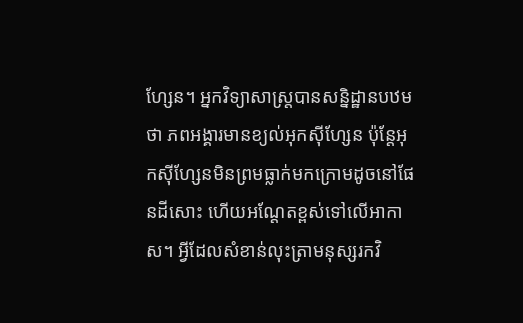ហ្សែន។ អ្នកវិទ្យាសាស្ត្របានសន្និដ្ឋានបឋមថា ភពអង្គារមានខ្យល់អុកស៊ីហ្សែន ប៉ុន្តែអុកស៊ីហ្សែនមិនព្រមធ្លាក់មកក្រោមដូចនៅផែនដីសោះ ហើយអណ្ដែតខ្ពស់ទៅលើអាកាស។ អ្វីដែលសំខាន់លុះត្រាមនុស្សរកវិ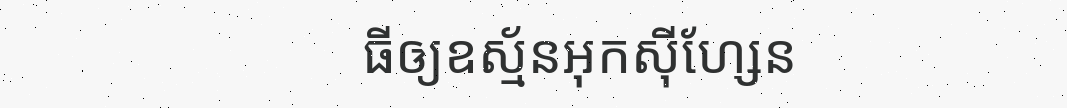ធីឲ្យឧស្ម័នអុកស៊ីហ្សែន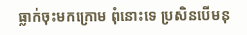ធ្លាក់ចុះមកក្រោម ពុំនោះទេ ប្រសិនបើមនុ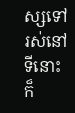ស្សទៅរស់នៅទីនោះក៏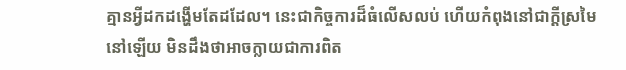គ្មានអ្វីដកដង្ហើមតែដដែល។ នេះជាកិច្ចការដ៏ធំលើសលប់ ហើយកំពុងនៅជាក្ដីស្រមៃនៅឡើយ មិនដឹងថាអាចក្លាយជាការពិត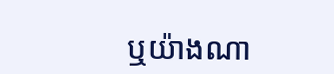ឬយ៉ាងណា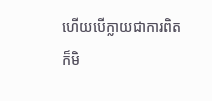ហើយបើក្លាយជាការពិត ក៏មិ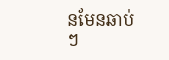នមែនឆាប់ៗ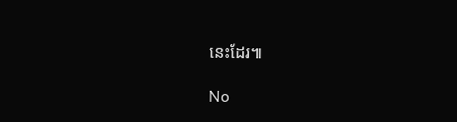នេះដែរ៕

No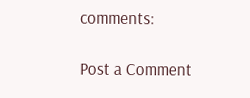comments:

Post a Comment